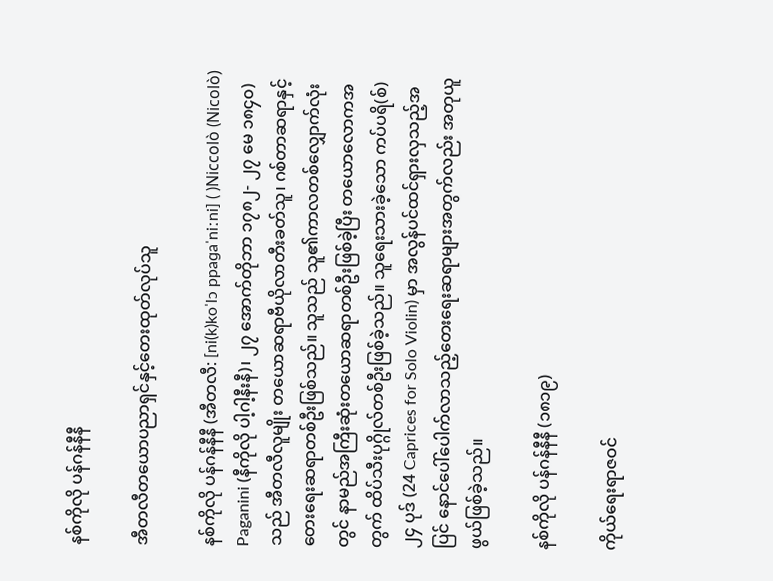နစ်ကိုလို ပန်ဂန်နီနီ

အီတလီတယောပညာရှင်နှင့်တေးထုတ်လုပ်သူ

နစ်ကိုလို ပန်ဂန်နီနီ (အီတလီ: [ni(k)koˈlɔ ppaɡaˈniːni] ( )Niccolò (Nicolò) Paganini (နီကိုလို ပါ့ဂါ့နီးနီ)၊ ၂၇ အောက်တိုဘာ ၁၇၈၂- ၂၇ မေ ၁၈၄၀) သည် အီတလီလူမျိုး တယောဆရာဗီယိုလာတီးခတ်သူ၊ ဂစ်တာဆရာနှင့် တေးရေးဆရာတစ်ဦးဖြစ်သည်။ သူသည် သူ၏ကာလတစ်လျှောက်လုံးတွင် နာမည်အကြီးဆုံးတယောဆရာတစ်ဦးဖြစ်ခဲ့ပြီး တယောလောကအတွက် ထိပ်သီးပုဂ္ဂိုလ်တစ်ဦးဖြစ်ခဲ့သည်။ သူရေးသားခဲ့‌သော ကပ်ပရိ(စ်) ၂၄ ပုဒ် (24 Caprices for Solo Violin) မှာ အလွန်ပင်ထင်ရှားလှသည့်အပြင် နောင်‌ပေါ်ပေါက်လာသည့်တေးရေးဆရာများအတွက်လည်း အတုယူဖွယ်ဖြစ်ခဲ့သည်။

နစ်ကိုလို ပန်ဂန်နီနီ (၁၈၁၉)

ကိုယ်ရေးရာဇဝင်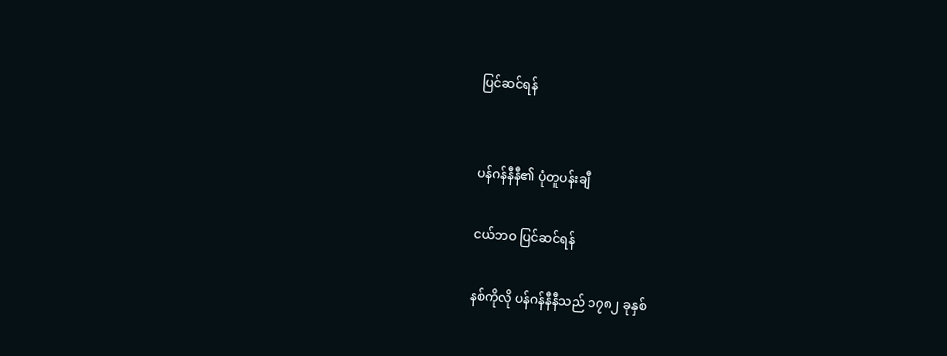ပြင်ဆင်ရန်


ပန်ဂန်နီနီ၏ ပုံတူပန်းချီ

ငယ်ဘဝ ပြင်ဆင်ရန်

နစ်ကိုလို ပန်ဂန်နီနီသည် ၁၇၈၂ ခုနှစ်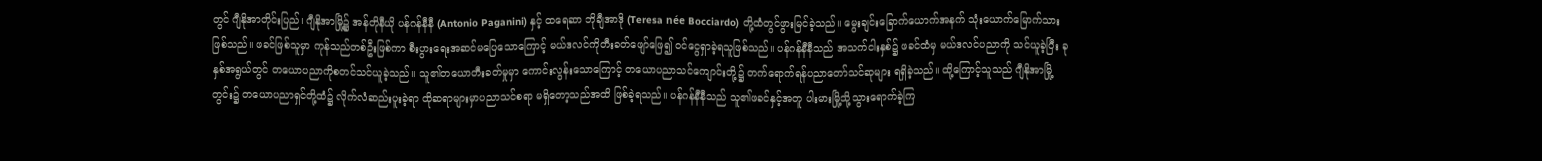တွင် ဂျီနိုအာတိုင်းပြည်၊ ဂျီနိုအာမြို့၌ အန်တိုနီယို ပန်ဂန်နီနီ (Antonio Paganini) နှင့် ထရေဆာ ဘိုချီအာဒို (Teresa née Bocciardo) တို့ထံတွင်ဖွားမြင်ခဲ့သည်။ မွေးချင်းခြောက်ယောက်အနက် သုံးယောက်မြောက်သားဖြစ်သည်။ ဖခင်ဖြစ်သူမှာ ကုန်သည်တစ်ဦးဖြစ်ကာ စီးပွားရေးအဆင်မပြေသောကြောင့် မယ်ဒလင်ကိုတီးခတ်ဖျော်ဖြေ၍ ဝင်ငွေရှာခဲ့ရသူဖြစ်သည်။ ပန်ဂန်နီနီသည် အသက်ငါးနှစ်၌ ဖခင်ထံမှ မယ်ဒလင်ပညာကို သင်ယူခဲ့ပြီး ခုနှစ်အရွယ်တွင် ‌တယောပညာကိုစတင်သင်ယူခဲ့သည်။ သူ၏တယောတီးခတ်မှုမှာ ကောင်းလွန်းသောကြောင့် တယောပညာသင်ကျောင်းတို့၌ တက်ရောက်ရန်ပညာတော်သင်ဆုများ ရရှိခဲ့သည်။ ထို့ကြောင့်သူသည် ဂျီနိုအာမြို့တွင်း၌ တယောပညာရှင်တို့ထံ၌ လိုက်လံဆည်းပူးခဲ့ရာ ထိုဆရာများမှာပညာသင်စရာ မရှိတော့သည်အထိ ဖြစ်ခဲ့ရသည်။ ပန်ဂန်နီနီသည် သူ၏ဖခင်နှင့်အတူ ပါးမားမြို့သို့သွား‌ရောက်ခဲ့ကြ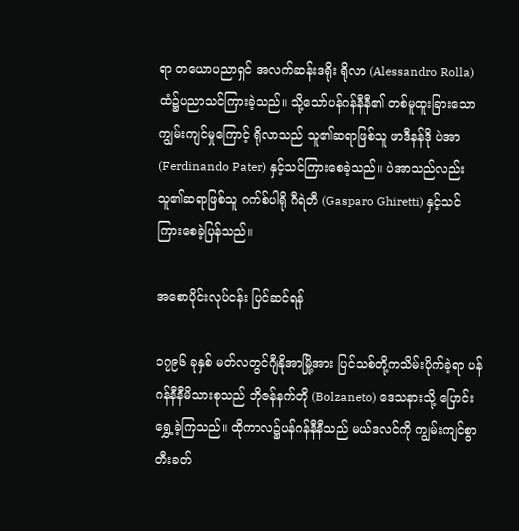ရာ တယောပညာရှင် အလက်ဆန်းဒရိုး ရိုလာ (Alessandro Rolla) ထံ၌ပညာသင်ကြားခဲ့သည်။ သို့သော်ပန်ဂန်နီနီ၏ တစ်မူထူးခြားသောကျွမ်းကျင်မှုကြောင့် ရိုလာသည် သူ၏ဆရာဖြစ်သူ ဖာဒီနန်ဒို ပဲအာ (Ferdinando Pater) နှင့်သင်ကြားစေခဲ့သည်။ ပဲအာသည်လည်း သူ၏ဆရာဖြစ်သူ ဂက်စ်ပါရို ဂီရဲတီ (Gasparo Ghiretti) နှင့်သင်ကြားစေခဲ့ပြန်သည်။

အစောပိုင်းလုပ်ငန်း ပြင်ဆင်ရန်

၁၇၉၆ ခုနှစ် မတ်လတွင်ဂျီနိုအာမြို့အား ပြင်သစ်တို့ကသိမ်းပိုက်ခဲ့ရာ ပန်ဂန်နီနီမိသားစုသည် ဘိုဇန်နက်တို (Bolzaneto) ဒေသနားသို့ ပြောင်းရွှေ့ခဲ့ကြသည်။ ထိုကာလ၌ပန်ဂန်နီနီသည် မယ်ဒလင်ကို ကျွမ်းကျင်စွာတီးခတ်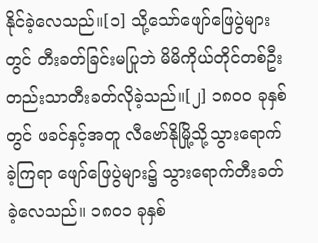နိုင်ခဲ့‌လေသည်။[၁] သို့သော်ဖျော်‌ဖြေပွဲများတွင် တီးခတ်ခြင်းမပြုဘဲ မိမိကိုယ်တိုင်တစ်ဦးတည်းသာတီးခတ်လိုခဲ့သည်။[၂] ၁၈၀၀ ခုနှစ်တွင် ဖခင်နှင့်အတူ လီဗော်နိုမြို့သို့သွားရောက်ခဲ့ကြရာ ဖျော်ဖြေပွဲများ၌ သွားရောက်တီးခတ်ခဲ့လေသည်။ ၁၈၀၁ ခုနှစ်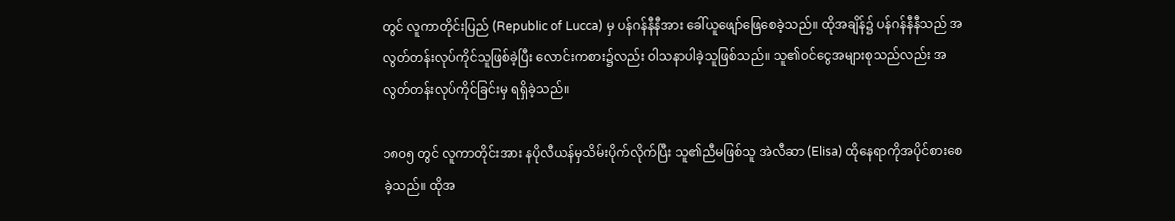တွင် လူကာတိုင်းပြည် (Republic of Lucca) မှ ပန်ဂန်နီနီအား ခေါ်ယူဖျော်ဖြေစေခဲ့သည်။ ထိုအချိန်၌ ပန်ဂန်နီနီသည် အလွတ်တန်းလုပ်ကိုင်သူဖြစ်ခဲ့ပြီး လောင်းကစား၌လည်း ဝါသနာပါခဲ့သူဖြစ်သည်။ သူ၏ဝင်ငွေအများစုသည်လည်း အလွတ်တန်းလုပ်ကိုင်ခြင်းမှ ရရှိခဲ့သည်။

၁၈၀၅ တွင် လူကာတိုင်းအား နပိုလီယန်မှသိမ်းပိုက်လိုက်ပြီး သူ၏ညီမဖြစ်သူ အဲလီဆာ (Elisa) ထိုနေရာကိုအပိုင်စားစေခဲ့သည်။ ထိုအ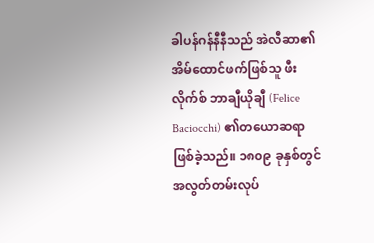ခါပန်ဂန်နီနီသည် အဲလီဆာ၏အိမ်ထောင်ဖက်ဖြစ်သူ ဖီးလိုက်စ် ဘာချီယိုချီ (Felice Baciocchi) ၏တယောဆရာဖြစ်ခဲ့သည်။ ၁၈၀၉ ခုနှစ်တွင် အလွတ်တမ်းလုပ်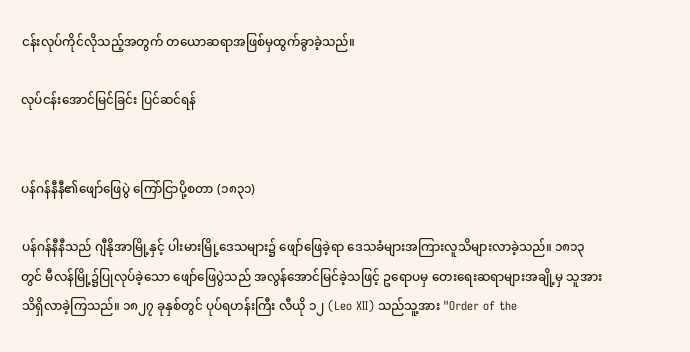ငန်းလုပ်ကိုင်လိုသည့်အတွက် တယောဆရာအဖြစ်မှထွက်ခွာခဲ့သည်။

လုပ်ငန်းအောင်မြင်ခြင်း ပြင်ဆင်ရန်


ပန်ဂန်နီနီ၏ဖျော်ဖြေပွဲ ကြော်ငြာပို့စတာ (၁၈၃၁)

ပန်ဂန်နီနီသည် ဂျီနိုအာမြို့နှင့် ပါးမားမြို့ဒေသများ၌ ဖျော်ဖြေခဲ့ရာ ဒေသခံများအကြားလူသိများလာခဲ့သည်။ ၁၈၁၃ တွင် မီလန်မြို့၌ပြုလုပ်ခဲ့သော ဖျော်ဖြေပွဲသည် အလွန်အောင်မြင်ခဲ့သဖြင့် ဥရောပမှ တေးရေးဆရာများအချို့မှ သူအားသိရှိလာခဲ့ကြသည်။ ၁၈၂၇ ခုနှစ်တွင် ပုပ်ရဟန်းကြီး လီယို ၁၂ (Leo XII) သည်သူ့အား "Order of the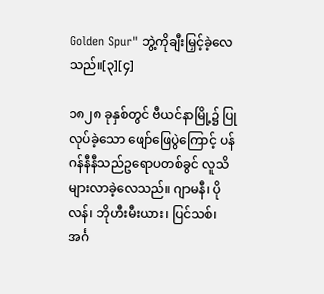Golden Spur" ဘွဲ့ကိုချီးမြှင့်ခဲ့လေသည်။[၃][၄]

၁၈၂၈ ခုနှစ်တွင် ဗီယင်နာမြို့၌ ပြုလုပ်ခဲ့သော ဖျော်ဖြေပွဲကြောင့် ပန်ဂန်နီနီသည်ဥရောပတစ်ခွင် လူသိများလာခဲ့လေသည်။ ဂျာမနီ၊ ပိုလန်၊ ဘိုဟီးမီးယား၊ ပြင်သစ်၊ အင်္ဂ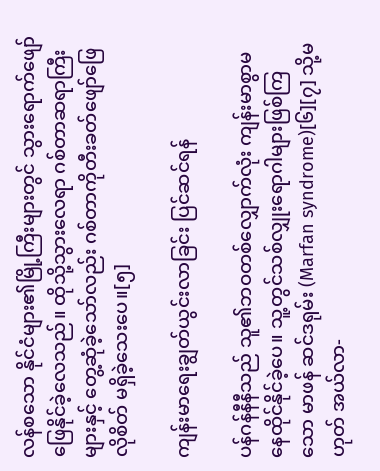လန်စသော နိုင်ငံများ၏မြို့ကြီးများတွင် သွားရောက်ဖျော်ဖြေနိုင်ခဲ့လေသည်။ ထိုသို့သွားလေရာ ဂစ်တာဆရာကြီးများနှင့် တွေ့ဆုံခဲ့‌သော်လည်း ဂစ်တာကိုတီးခတ်ဖျော်ဖြေလိုစိတ် မရှိခဲ့သေးပေ။[၅]

ကျန်းမာရေးချွတ်ယွင်းလာခြင်း ပြင်ဆင်ရန်

ပန်ဂန်နီနီသည် သူ၏ဘဝတစ်လျှောက်လုံး ကျန်းမာစွာမနေထိုင်နိုင်ခဲ့ပေ။ သူ့တွင်သစ်လျှုးရောဂါများဖြစ်ကြသော မာဖန် ဆင်ဒရုမ်း (Marfan syndrome)[၆][၇] သို့မဟုတ် အယ်လာ-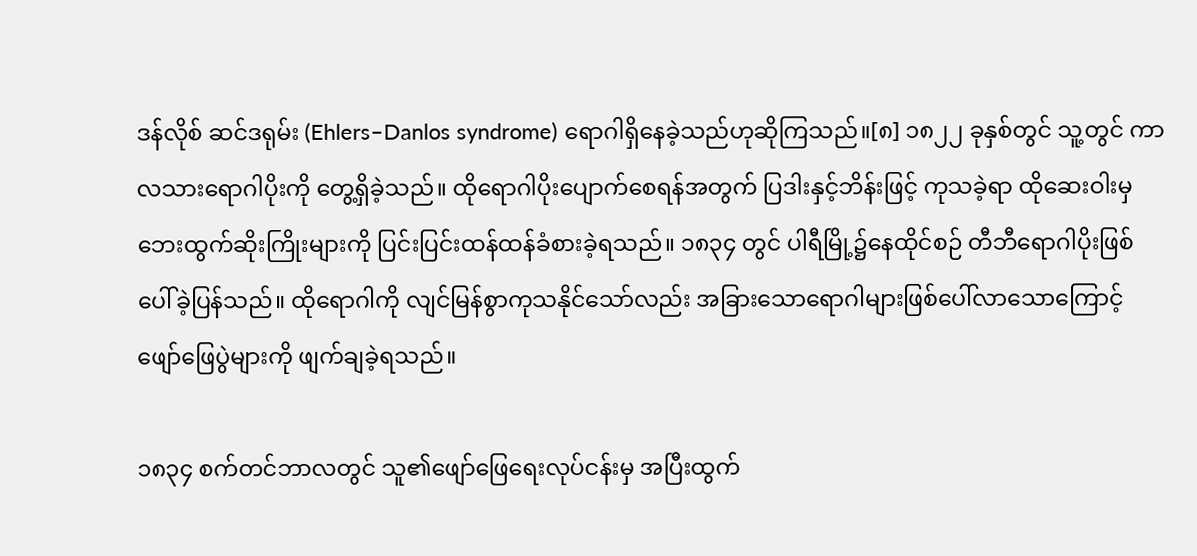ဒန်လိုစ် ဆင်ဒရုမ်း (Ehlers–Danlos syndrome) ရောဂါရှိနေခဲ့သည်ဟုဆိုကြသည်။[၈] ၁၈၂၂ ခုနှစ်တွင် သူ့တွင် ကာလသားရောဂါပိုးကို တွေ့ရှိခဲ့သည်။ ထိုရောဂါပိုးပျောက်စေရန်အတွက် ပြဒါးနှင့်ဘိန်းဖြင့် ကုသခဲ့ရာ ထိုဆေးဝါးမှ ဘေးထွက်ဆိုးကြိုးများကို ပြင်းပြင်းထန်ထန်ခံစားခဲ့ရသည်။ ၁၈၃၄ တွင် ပါရီမြို့၌နေထိုင်စဉ် တီဘီရောဂါပိုးဖြစ်ပေါ်ခဲ့ပြန်သည်။ ထိုရောဂါကို လျင်မြန်စွာကုသနိုင်သော်လည်း အခြားသောရောဂါများဖြစ်ပေါ်လာသောကြောင့် ဖျော်‌ဖြေပွဲများကို ဖျက်ချခဲ့ရသည်။

၁၈၃၄ စက်တင်ဘာလတွင် သူ၏ဖျော်ဖြေရေးလုပ်ငန်းမှ အပြီးထွက်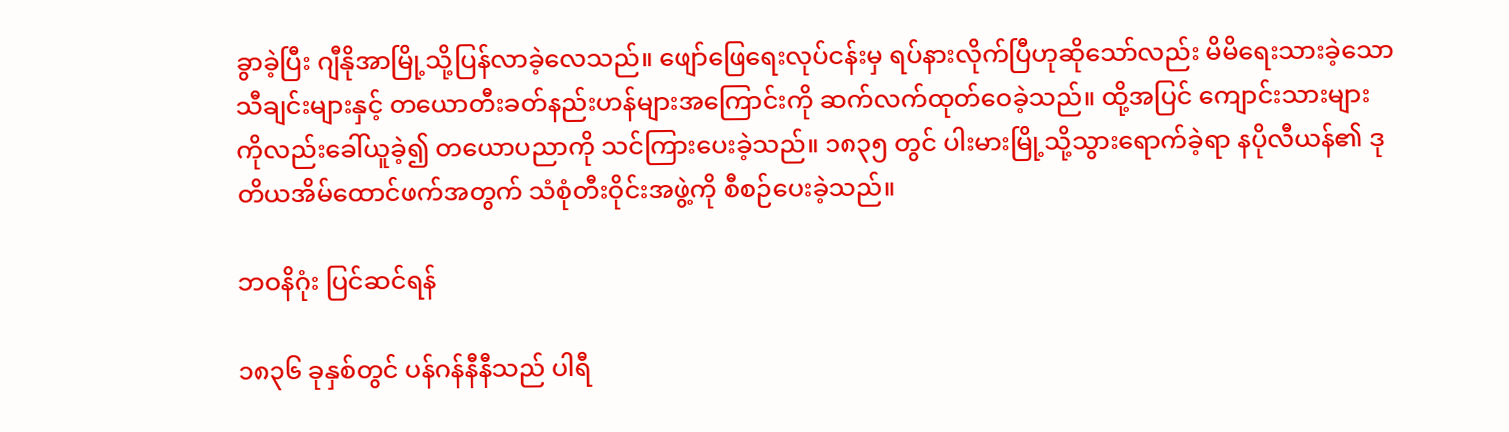ခွာခဲ့ပြီး ဂျီနိုအာမြို့သို့ပြန်လာခဲ့လေသည်။ ဖျော်ဖြေရေးလုပ်ငန်းမှ ရပ်နားလိုက်ပြီဟုဆိုသော်လည်း မိမိရေးသားခဲ့သော သီချင်းများနှင့် တယောတီးခတ်နည်းဟန်များအကြောင်းကို ဆက်လက်ထုတ်ဝေခဲ့သည်။ ထို့အပြင် ကျောင်းသားများကိုလည်းခေါ်ယူခဲ့၍ တယောပညာကို သင်ကြားပေးခဲ့သည်။ ၁၈၃၅ တွင် ပါးမားမြို့သို့သွားရောက်ခဲ့ရာ နပိုလီယန်၏ ဒုတိယအိမ်ထောင်ဖက်အတွက် သံစုံတီးဝိုင်းအဖွဲ့ကို စီစဉ်ပေးခဲ့သည်။

ဘဝနိဂုံး ပြင်ဆင်ရန်

၁၈၃၆ ခုနှစ်တွင် ပန်ဂန်နီနီသည် ပါရီ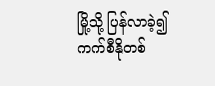မြို့သို့ ပြန်လာခဲ့၍ ကက်စီနိုတစ်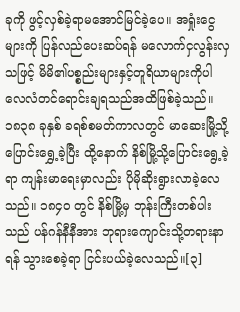ခုကို ဖွင့်လှစ်ခဲ့ရာမအောင်မြင်ခဲ့ပေ။ အရှုံးငွေများကို ပြန်လည်ပေးဆပ်ရန် မလောက်ငှလွန်းလှသဖြင့် မိမိ၏ပစ္စည်းများနှင့်တူရိယာများကိုပါ လေလံတင်ရောင်းချရသည်အထိဖြစ်ခဲ့သည်။ ၁၈၃၈ ခုနှစ် ခရစ်စမတ်ကာလတွင် မာဆေးမြို့သို့ပြောင်းရွှေ့ခဲ့ပြီး ထို့နောက် နိစ်မြို့သို့ပြောင်းရွေ့ခဲ့ရာ ကျန်းမာရေးမှာလည်း ပိုမိုဆိုးရွားလာခဲ့လေသည်။ ၁၈၄၀ တွင် နိစ်မြို့မှ ဘုန်းကြီးတစ်ပါးသည် ပန်ဂန်နီနီအား ဘုရားကျောင်းသို့တရားနာရန် သွားစေခဲ့ရာ ငြင်းပယ်ခဲ့လေသည်။[၃]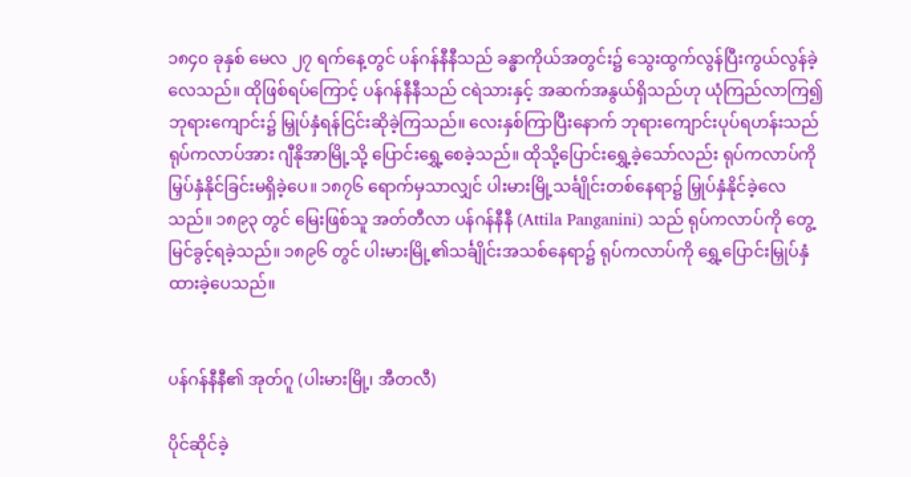၁၈၄၀ ခုနှစ် မေလ ၂၇ ရက်နေ့တွင် ပန်ဂန်နီနီသည် ခန္ဓာကိုယ်အတွင်း၌ သွေးထွက်လွန်ပြီးကွယ်လွန်ခဲ့လေသည်။ ထိုဖြစ်ရပ်ကြောင့် ပန်ဂန်နီနီသည် ငရဲသားနှင့် အဆက်အနွယ်ရှိသည်ဟု ယုံကြည်လာကြ၍ ဘုရားကျောင်း၌ မြှုပ်နှံရန်ငြင်းဆိုခဲ့ကြသည်။ လေးနှစ်ကြာပြီးနောက် ဘုရားကျောင်းပုပ်ရဟန်းသည် ရုပ်ကလာပ်အား ဂျီနိုအာမြို့သို့ ပြောင်းရွှေ့စေခဲ့သည်။ ထိုသို့ပြောင်းရွှေ့ခဲ့သော်လည်း ရုပ်ကလာပ်ကို မြှပ်နှံနိုင်ခြင်းမရှိခဲ့ပေ။ ၁၈၇၆ ရောက်မှသာလျှင် ပါးမားမြို့သင်္ချိုင်းတစ်နေရာ၌ မြှုပ်နှံနိုင်ခဲ့လေသည်။ ၁၈၉၃ တွင် မြေးဖြစ်သူ အတ်တီလာ ပန်ဂန်နီနီ (Attila Panganini) သည် ရုပ်ကလာပ်ကို တွေ့မြင်ခွင့်ရခဲ့သည်။ ၁၈၉၆ တွင် ပါးမားမြို့၏သင်္ချိုင်းအသစ်နေရာ၌ ရုပ်ကလာပ်ကို ရွှေ့ပြောင်းမြှုပ်နှံထားခဲ့ပေသည်။


ပန်ဂန်နီနီ၏ အုတ်ဂူ (ပါးမားမြို့၊ အီတလီ)

ပိုင်ဆိုင်ခဲ့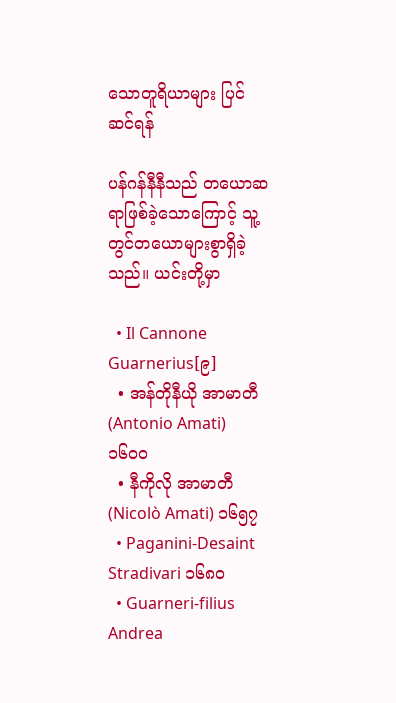သောတူရိယာများ ပြင်ဆင်ရန်

ပန်ဂန်နီနီသည် တယောဆရာဖြစ်ခဲ့သောကြောင့် သူ့တွင်တယောများစွာရှိခဲ့သည်။ ယင်းတို့မှာ

  • Il Cannone Guarnerius[၉]
  • အန်တိုနီယို အာမာတီ (Antonio Amati) ၁၆၀၀
  • နီကိုလို အာမာတီ (Nicolò Amati) ၁၆၅၇
  • Paganini-Desaint Stradivari ၁၆၈၀
  • Guarneri-filius Andrea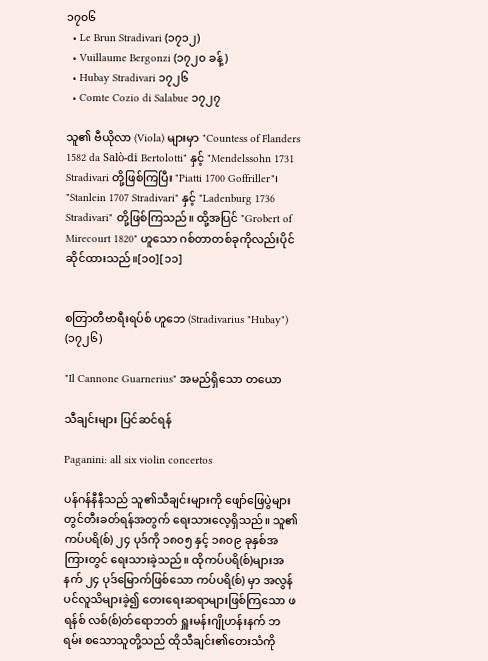၁၇၀၆
  • Le Brun Stradivari (၁၇၁၂)
  • Vuillaume Bergonzi (၁၇၂၀ ခန့်)
  • Hubay Stradivari ၁၇၂၆
  • Comte Cozio di Salabue ၁၇၂၇

သူ၏ ဗီယိုလာ (Viola) များမှာ "Countess of Flanders 1582 da Salò-di Bertolotti" နှင့် "Mendelssohn 1731 Stradivari တို့ဖြစ်ကြပြီး "Piatti 1700 Goffriller"၊ "Stanlein 1707 Stradivari" နှင့် "Ladenburg 1736 Stradivari" တို့ဖြစ်ကြသည်။ ထို့အပြင် "Grobert of Mirecourt 1820" ဟူသော ဂစ်တာတစ်ခုကိုလည်းပိုင်ဆိုင်ထားသည်။[၁၀][၁၁]


စတြာတီဗာရီးရပ်စ် ဟူဘေ (Stradivarius "Hubay") (၁၇၂၆)

"Il Cannone Guarnerius" အမည်ရှိသော တယော

သီချင်းများ ပြင်ဆင်ရန်

Paganini: all six violin concertos

ပန်ဂန်နီနီသည် သူ၏သီချင်းများကို ဖျော်‌ဖြေပွဲများတွင်တီးခတ်ရန်အတွက် ရေးသားလေ့ရှိသည်။ သူ၏ ကပ်ပရိ(စ်) ၂၄ ပုဒ်ကို ၁၈၀၅ နှင့် ၁၈၀၉ ခုနှစ်အကြားတွင် ရေးသားခဲ့သည်။ ထိုကပ်ပရိ(စ်)များအနက် ၂၄ ပုဒ်မြောက်ဖြစ်သော ကပ်ပရိ(စ်) မှာ အလွန်ပင်လူသိများခဲ့၍ တေးရေးဆရာများဖြစ်ကြသော ဖရန်စ် လစ်(စ်)တ်ရောဘတ် ရှူးမန်းဂျိုဟန်းနက် ဘရမ်း စသောသူတို့သည် ထိုသီချင်း၏တေးသံကို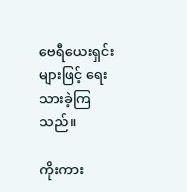ဗေရီယေးရှင်းများဖြင့် ရေးသားခဲ့ကြသည်။

ကိုးကား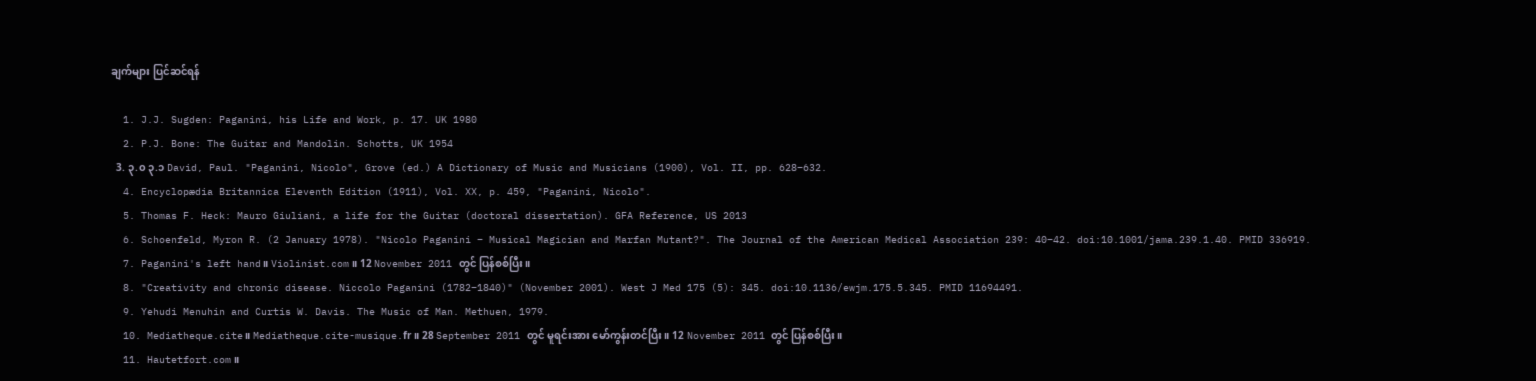ချက်များ ပြင်ဆင်ရန်

  1. J.J. Sugden: Paganini, his Life and Work, p. 17. UK 1980
  2. P.J. Bone: The Guitar and Mandolin. Schotts, UK 1954
  3. ၃.၀ ၃.၁ David, Paul. "Paganini, Nicolo", Grove (ed.) A Dictionary of Music and Musicians (1900), Vol. II, pp. 628–632.
  4. Encyclopædia Britannica Eleventh Edition (1911), Vol. XX, p. 459, "Paganini, Nicolo".
  5. Thomas F. Heck: Mauro Giuliani, a life for the Guitar (doctoral dissertation). GFA Reference, US 2013
  6. Schoenfeld, Myron R. (2 January 1978). "Nicolo Paganini – Musical Magician and Marfan Mutant?". The Journal of the American Medical Association 239: 40–42. doi:10.1001/jama.239.1.40. PMID 336919.
  7. Paganini's left hand။ Violinist.com။ 12 November 2011 တွင် ပြန်စစ်ပြီး။
  8. "Creativity and chronic disease. Niccolo Paganini (1782–1840)" (November 2001). West J Med 175 (5): 345. doi:10.1136/ewjm.175.5.345. PMID 11694491.
  9. Yehudi Menuhin and Curtis W. Davis. The Music of Man. Methuen, 1979.
  10. Mediatheque.cite။ Mediatheque.cite-musique.fr။ 28 September 2011 တွင် မူရင်းအား မော်ကွန်းတင်ပြီး။ 12 November 2011 တွင် ပြန်စစ်ပြီး။
  11. Hautetfort.com။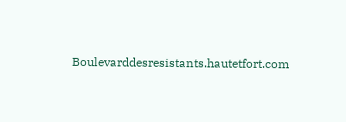Boulevarddesresistants.hautetfort.com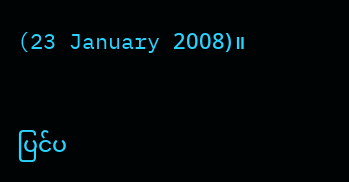(23 January 2008)။

ပြင်ပ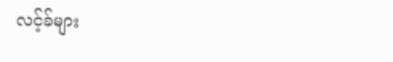လင့်ခ်များ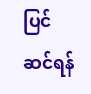ပြင်ဆင်ရန်